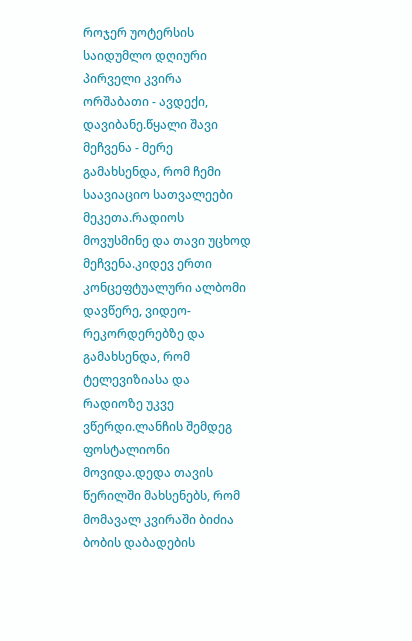როჯერ უოტერსის საიდუმლო დღიური
პირველი კვირა
ორშაბათი - ავდექი, დავიბანე.წყალი შავი მეჩვენა - მერე გამახსენდა, რომ ჩემი საავიაციო სათვალეები მეკეთა.რადიოს მოვუსმინე და თავი უცხოდ მეჩვენა.კიდევ ერთი კონცეფტუალური ალბომი დავწერე, ვიდეო-რეკორდერებზე და გამახსენდა, რომ ტელევიზიასა და რადიოზე უკვე ვწერდი.ლანჩის შემდეგ ფოსტალიონი მოვიდა.დედა თავის წერილში მახსენებს, რომ მომავალ კვირაში ბიძია ბობის დაბადების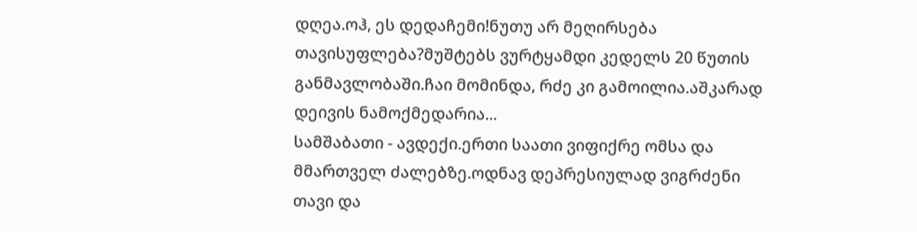დღეა.ოჰ, ეს დედაჩემი!ნუთუ არ მეღირსება თავისუფლება?მუშტებს ვურტყამდი კედელს 20 წუთის განმავლობაში.ჩაი მომინდა, რძე კი გამოილია.აშკარად დეივის ნამოქმედარია...
სამშაბათი - ავდექი.ერთი საათი ვიფიქრე ომსა და მმართველ ძალებზე.ოდნავ დეპრესიულად ვიგრძენი თავი და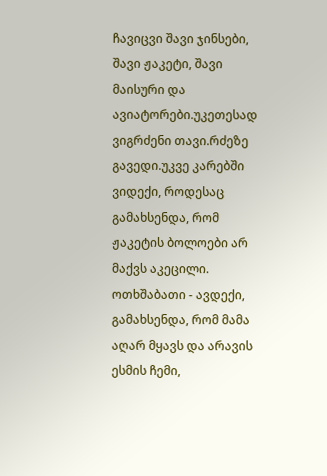ჩავიცვი შავი ჯინსები, შავი ჟაკეტი, შავი მაისური და ავიატორები.უკეთესად ვიგრძენი თავი.რძეზე გავედი.უკვე კარებში ვიდექი, როდესაც გამახსენდა, რომ ჟაკეტის ბოლოები არ მაქვს აკეცილი.
ოთხშაბათი - ავდექი, გამახსენდა, რომ მამა აღარ მყავს და არავის ესმის ჩემი,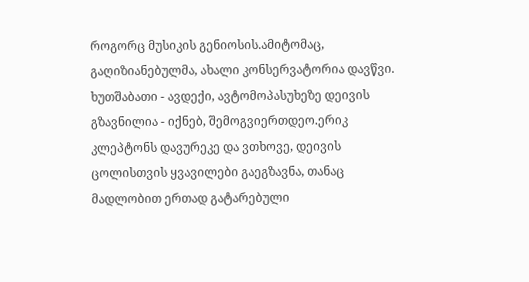როგორც მუსიკის გენიოსის.ამიტომაც, გაღიზიანებულმა, ახალი კონსერვატორია დავწვი.
ხუთშაბათი - ავდექი, ავტომოპასუხეზე დეივის გზავნილია - იქნებ, შემოგვიერთდეო.ერიკ კლეპტონს დავურეკე და ვთხოვე, დეივის ცოლისთვის ყვავილები გაეგზავნა, თანაც მადლობით ერთად გატარებული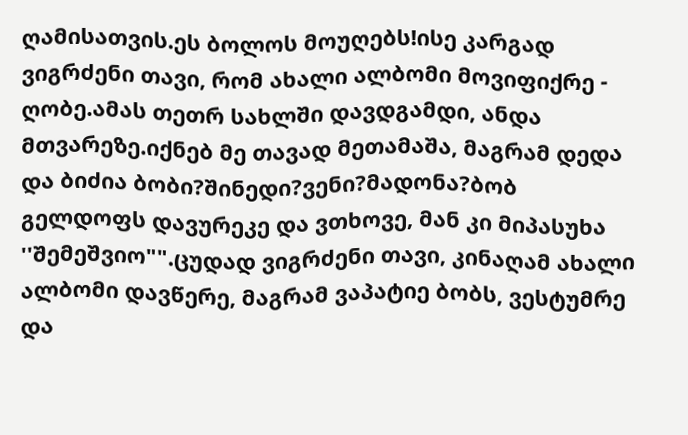ღამისათვის.ეს ბოლოს მოუღებს!ისე კარგად ვიგრძენი თავი, რომ ახალი ალბომი მოვიფიქრე - ღობე.ამას თეთრ სახლში დავდგამდი, ანდა მთვარეზე.იქნებ მე თავად მეთამაშა, მაგრამ დედა და ბიძია ბობი?შინედი?ვენი?მადონა?ბობ გელდოფს დავურეკე და ვთხოვე, მან კი მიპასუხა ''შემეშვიო"".ცუდად ვიგრძენი თავი, კინაღამ ახალი ალბომი დავწერე, მაგრამ ვაპატიე ბობს, ვესტუმრე და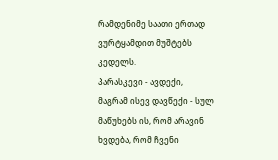რამდენიმე საათი ერთად ვურტყამდით მუშტებს კედელს.
პარასკევი - ავდექი, მაგრამ ისევ დავწექი - სულ მაწუხებს ის, რომ არავინ ხვდება, რომ ჩვენი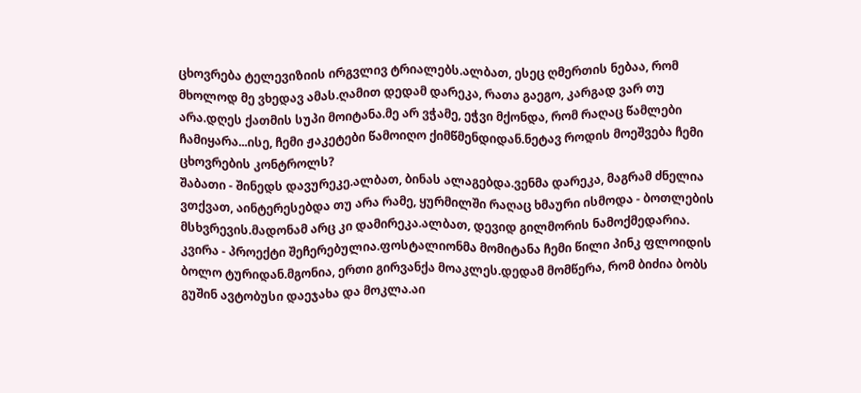ცხოვრება ტელევიზიის ირგვლივ ტრიალებს.ალბათ, ესეც ღმერთის ნებაა, რომ მხოლოდ მე ვხედავ ამას.ღამით დედამ დარეკა, რათა გაეგო, კარგად ვარ თუ არა.დღეს ქათმის სუპი მოიტანა.მე არ ვჭამე, ეჭვი მქონდა, რომ რაღაც წამლები ჩამიყარა...ისე, ჩემი ჟაკეტები წამოიღო ქიმწმენდიდან.ნეტავ როდის მოეშვება ჩემი ცხოვრების კონტროლს?
შაბათი - შინედს დავურეკე.ალბათ, ბინას ალაგებდა.ვენმა დარეკა, მაგრამ ძნელია ვთქვათ, აინტერესებდა თუ არა რამე, ყურმილში რაღაც ხმაური ისმოდა - ბოთლების მსხვრევის.მადონამ არც კი დამირეკა.ალბათ, დევიდ გილმორის ნამოქმედარია.
კვირა - პროექტი შეჩერებულია.ფოსტალიონმა მომიტანა ჩემი წილი პინკ ფლოიდის ბოლო ტურიდან.მგონია, ერთი გირვანქა მოაკლეს.დედამ მომწერა, რომ ბიძია ბობს გუშინ ავტობუსი დაეჯახა და მოკლა.აი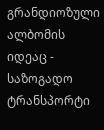გრანდიოზული ალბომის იდეაც - საზოგადო ტრანსპორტი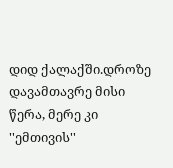დიდ ქალაქში.დროზე დავამთავრე მისი წერა, მერე კი ''ემთივის''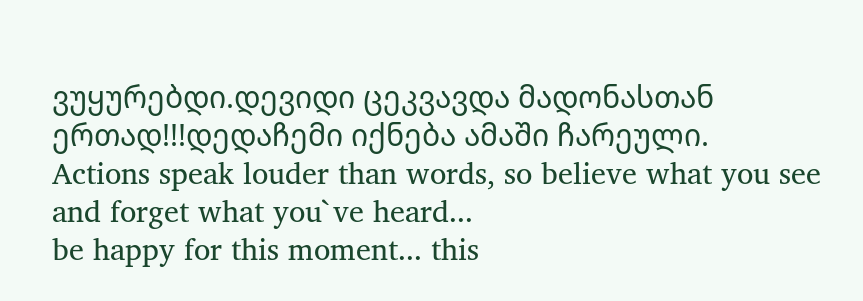ვუყურებდი.დევიდი ცეკვავდა მადონასთან ერთად!!!დედაჩემი იქნება ამაში ჩარეული.
Actions speak louder than words, so believe what you see and forget what you`ve heard...
be happy for this moment... this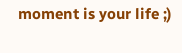moment is your life ;)